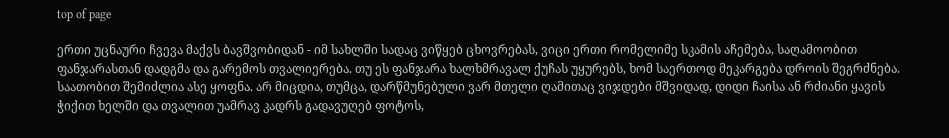top of page

ერთი უცნაური ჩვევა მაქვს ბავშვობიდან - იმ სახლში სადაც ვიწყებ ცხოვრებას, ვიცი ერთი რომელიმე სკამის აჩემება, საღამოობით ფანჯარასთან დადგმა და გარემოს თვალიერება. თუ ეს ფანჯარა ხალხმრავალ ქუჩას უყურებს, ხომ საერთოდ მეკარგება დროის შეგრძნება. საათობით შემიძლია ასე ყოფნა. არ მიცდია, თუმცა, დარწმუნებული ვარ მთელი ღამითაც ვიჯდები მშვიდად, დიდი ჩაისა ან რძიანი ყავის ჭიქით ხელში და თვალით უამრავ კადრს გადავუღებ ფოტოს,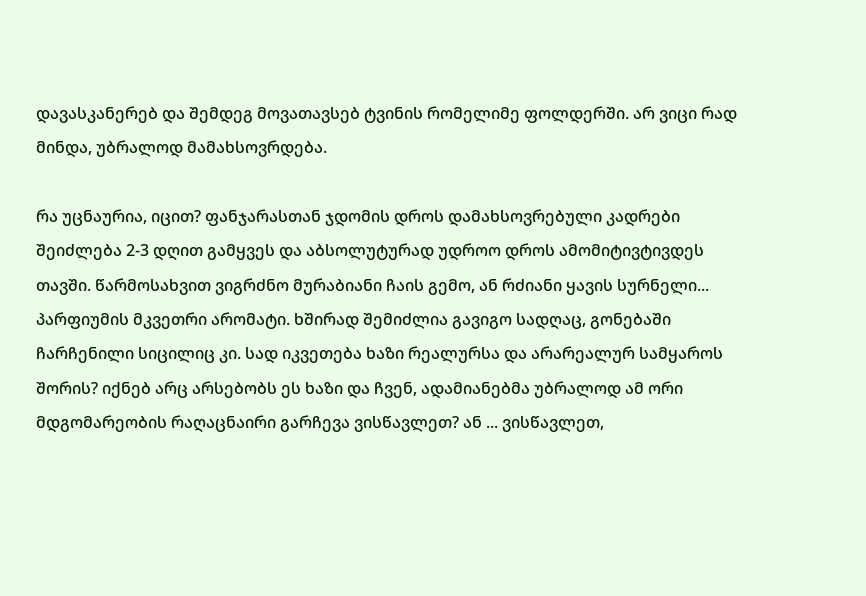დავასკანერებ და შემდეგ მოვათავსებ ტვინის რომელიმე ფოლდერში. არ ვიცი რად მინდა, უბრალოდ მამახსოვრდება.

რა უცნაურია, იცით? ფანჯარასთან ჯდომის დროს დამახსოვრებული კადრები შეიძლება 2-3 დღით გამყვეს და აბსოლუტურად უდროო დროს ამომიტივტივდეს თავში. წარმოსახვით ვიგრძნო მურაბიანი ჩაის გემო, ან რძიანი ყავის სურნელი... პარფიუმის მკვეთრი არომატი. ხშირად შემიძლია გავიგო სადღაც, გონებაში ჩარჩენილი სიცილიც კი. სად იკვეთება ხაზი რეალურსა და არარეალურ სამყაროს შორის? იქნებ არც არსებობს ეს ხაზი და ჩვენ, ადამიანებმა უბრალოდ ამ ორი მდგომარეობის რაღაცნაირი გარჩევა ვისწავლეთ? ან ... ვისწავლეთ,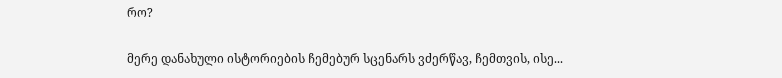რო?

მერე დანახული ისტორიების ჩემებურ სცენარს ვძერწავ, ჩემთვის, ისე...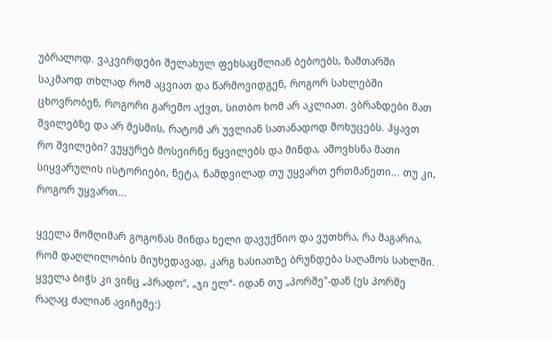უბრალოდ. ვაკვირდები შელახულ ფეხსაცმლიან ბებოებს, ზამთარში საკმაოდ თხლად რომ აცვიათ და წარმოვიდგენ, როგორ სახლებში ცხოვრობენ, როგორი გარემო აქვთ, სითბო ხომ არ აკლიათ. ვბრაზდები მათ შვილებზე და არ მესმის, რატომ არ უვლიან სათანადოდ მოხუცებს. ჰყავთ რო შვილები? ვუყურებ მოსეირნე წყვილებს და მინდა, ამოვხსნა მათი სიყვარულის ისტორიები, ნეტა, ნამდვილად თუ უყვართ ერთმანეთი... თუ კი, როგორ უყვართ...

ყველა მომღიმარ გოგონას მინდა ხელი დავუქნიო და ვუთხრა, რა მაგარია, რომ დაღლილობის მიუხედავად, კარგ ხასიათზე ბრუნდება საღამოს სახლში. ყველა ბიჭს კი ვინც „პრადო“, „ჯი ელ“- იდან თუ „პორშე"-დან (ეს პორშე რაღაც ძალიან ავიჩემე:)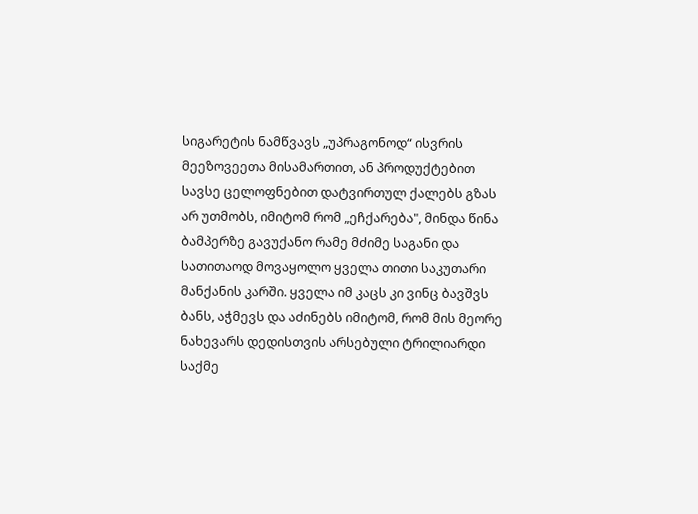სიგარეტის ნამწვავს „უპრაგონოდ“ ისვრის მეეზოვეეთა მისამართით, ან პროდუქტებით სავსე ცელოფნებით დატვირთულ ქალებს გზას არ უთმობს, იმიტომ რომ „ეჩქარება", მინდა წინა ბამპერზე გავუქანო რამე მძიმე საგანი და სათითაოდ მოვაყოლო ყველა თითი საკუთარი მანქანის კარში. ყველა იმ კაცს კი ვინც ბავშვს ბანს, აჭმევს და აძინებს იმიტომ, რომ მის მეორე ნახევარს დედისთვის არსებული ტრილიარდი საქმე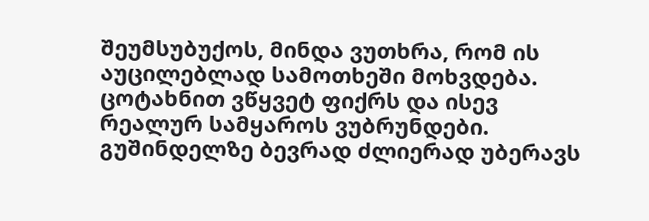შეუმსუბუქოს, მინდა ვუთხრა, რომ ის აუცილებლად სამოთხეში მოხვდება. ცოტახნით ვწყვეტ ფიქრს და ისევ რეალურ სამყაროს ვუბრუნდები. გუშინდელზე ბევრად ძლიერად უბერავს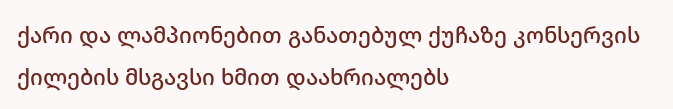ქარი და ლამპიონებით განათებულ ქუჩაზე კონსერვის ქილების მსგავსი ხმით დაახრიალებს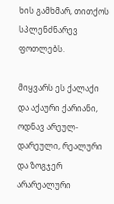ხის გამხმარ, თითქოს სპლენძნარევ ფოთლებს.

მიყვარს ეს ქალაქი და აქაური ქარიანი, ოდნავ არეულ-დარეული, რეალური და ზოგჯერ არარეალური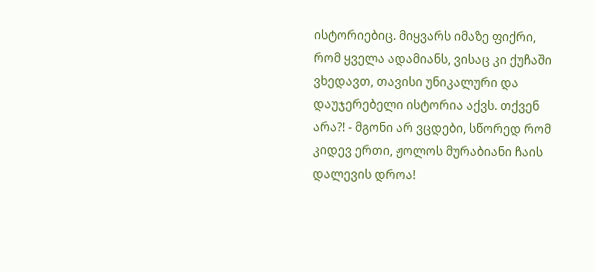ისტორიებიც. მიყვარს იმაზე ფიქრი, რომ ყველა ადამიანს, ვისაც კი ქუჩაში ვხედავთ, თავისი უნიკალური და დაუჯერებელი ისტორია აქვს. თქვენ არა?! - მგონი არ ვცდები, სწორედ რომ კიდევ ერთი, ჟოლოს მურაბიანი ჩაის დალევის დროა!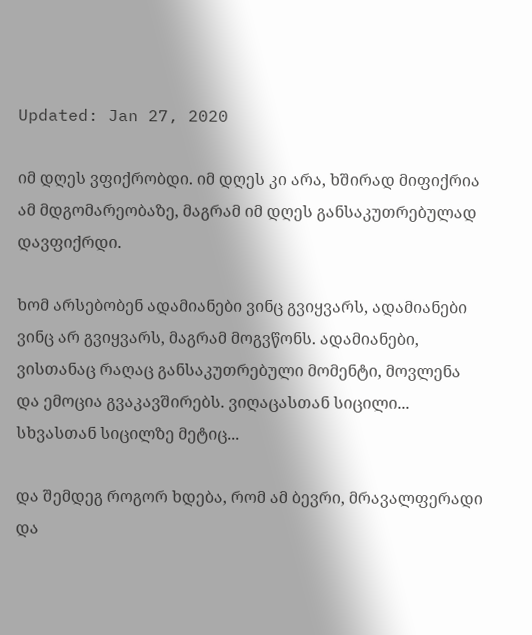Updated: Jan 27, 2020

იმ დღეს ვფიქრობდი. იმ დღეს კი არა, ხშირად მიფიქრია ამ მდგომარეობაზე, მაგრამ იმ დღეს განსაკუთრებულად დავფიქრდი.

ხომ არსებობენ ადამიანები ვინც გვიყვარს, ადამიანები ვინც არ გვიყვარს, მაგრამ მოგვწონს. ადამიანები, ვისთანაც რაღაც განსაკუთრებული მომენტი, მოვლენა და ემოცია გვაკავშირებს. ვიღაცასთან სიცილი... სხვასთან სიცილზე მეტიც...

და შემდეგ როგორ ხდება, რომ ამ ბევრი, მრავალფერადი და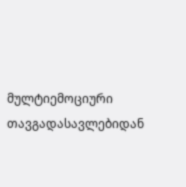მულტიემოციური თავგადასავლებიდან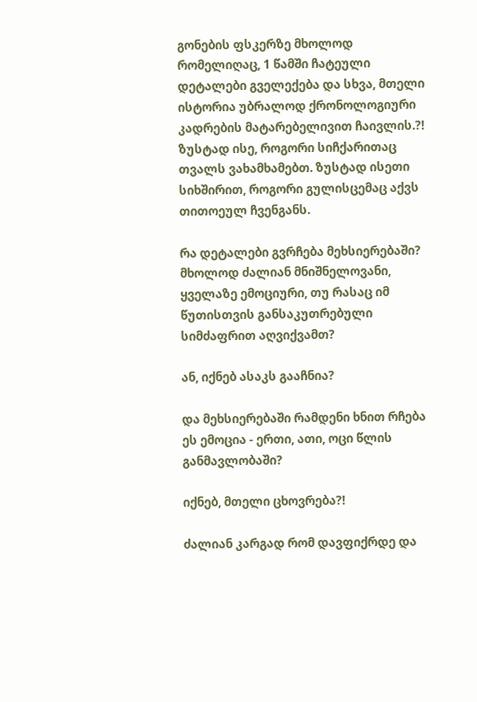გონების ფსკერზე მხოლოდ რომელიღაც, 1 წამში ჩატეული დეტალები გველექება და სხვა, მთელი ისტორია უბრალოდ ქრონოლოგიური კადრების მატარებელივით ჩაივლის.?! ზუსტად ისე, როგორი სიჩქარითაც თვალს ვახამხამებთ. ზუსტად ისეთი სიხშირით, როგორი გულისცემაც აქვს თითოეულ ჩვენგანს.

რა დეტალები გვრჩება მეხსიერებაში? მხოლოდ ძალიან მნიშნელოვანი, ყველაზე ემოციური, თუ რასაც იმ წუთისთვის განსაკუთრებული სიმძაფრით აღვიქვამთ?

ან, იქნებ ასაკს გააჩნია?

და მეხსიერებაში რამდენი ხნით რჩება ეს ემოცია - ერთი, ათი, ოცი წლის განმავლობაში?

იქნებ, მთელი ცხოვრება?!

ძალიან კარგად რომ დავფიქრდე და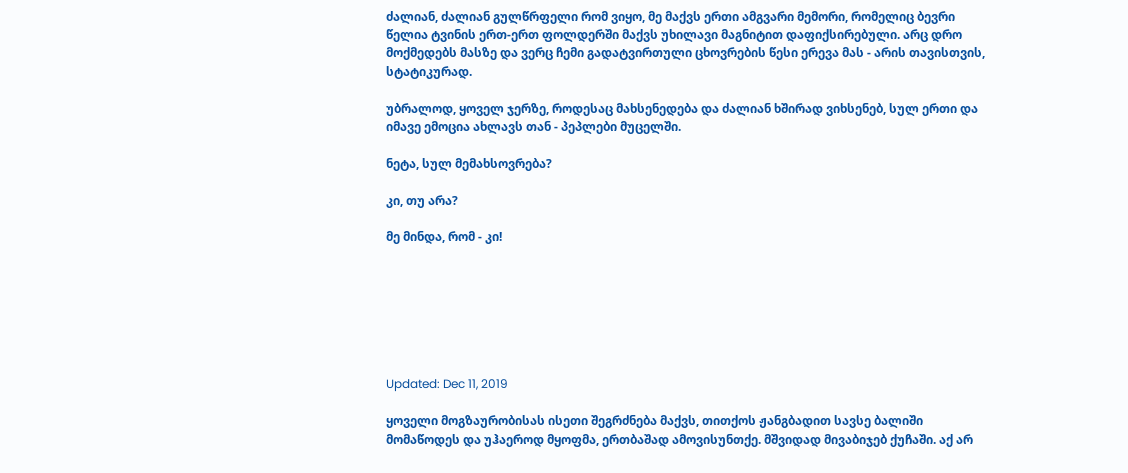ძალიან, ძალიან გულწრფელი რომ ვიყო, მე მაქვს ერთი ამგვარი მემორი, რომელიც ბევრი წელია ტვინის ერთ-ერთ ფოლდერში მაქვს უხილავი მაგნიტით დაფიქსირებული. არც დრო მოქმედებს მასზე და ვერც ჩემი გადატვირთული ცხოვრების წესი ერევა მას - არის თავისთვის, სტატიკურად.

უბრალოდ, ყოველ ჯერზე, როდესაც მახსენედება და ძალიან ხშირად ვიხსენებ, სულ ერთი და იმავე ემოცია ახლავს თან - პეპლები მუცელში.

ნეტა, სულ მემახსოვრება?

კი, თუ არა?

მე მინდა, რომ - კი!







Updated: Dec 11, 2019

ყოველი მოგზაურობისას ისეთი შეგრძნება მაქვს, თითქოს ჟანგბადით სავსე ბალიში მომაწოდეს და უჰაეროდ მყოფმა, ერთბაშად ამოვისუნთქე. მშვიდად მივაბიჯებ ქუჩაში. აქ არ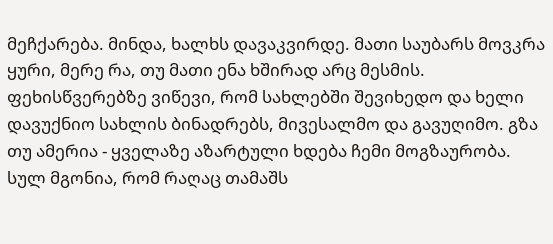მეჩქარება. მინდა, ხალხს დავაკვირდე. მათი საუბარს მოვკრა ყური, მერე რა, თუ მათი ენა ხშირად არც მესმის. ფეხისწვერებზე ვიწევი, რომ სახლებში შევიხედო და ხელი დავუქნიო სახლის ბინადრებს, მივესალმო და გავუღიმო. გზა თუ ამერია - ყველაზე აზარტული ხდება ჩემი მოგზაურობა. სულ მგონია, რომ რაღაც თამაშს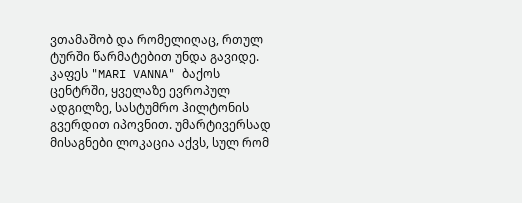ვთამაშობ და რომელიღაც, რთულ ტურში წარმატებით უნდა გავიდე. კაფეს "MARI VANNA" ბაქოს ცენტრში, ყველაზე ევროპულ ადგილზე, სასტუმრო ჰილტონის გვერდით იპოვნით. უმარტივერსად მისაგნები ლოკაცია აქვს, სულ რომ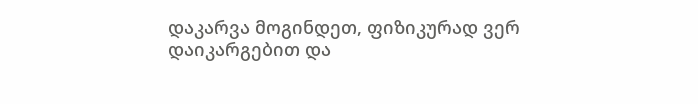დაკარვა მოგინდეთ, ფიზიკურად ვერ დაიკარგებით და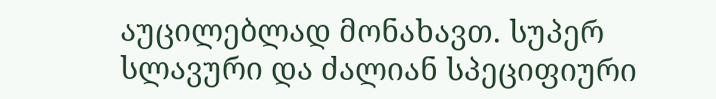აუცილებლად მონახავთ. სუპერ სლავური და ძალიან სპეციფიური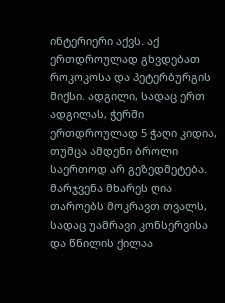ინტერიერი აქვს. აქ ერთდროულად გხვდებათ როკოკოსა და პეტერბურგის მიქსი. ადგილი, სადაც ერთ ადგილას, ჭერში ერთდროულად 5 ჭაღი კიდია, თუმცა ამდენი ბროლი საერთოდ არ გეზედმეტება. მარჯვენა მხარეს ღია თაროებს მოკრავთ თვალს, სადაც უამრავი კონსერვისა და წნილის ქილაა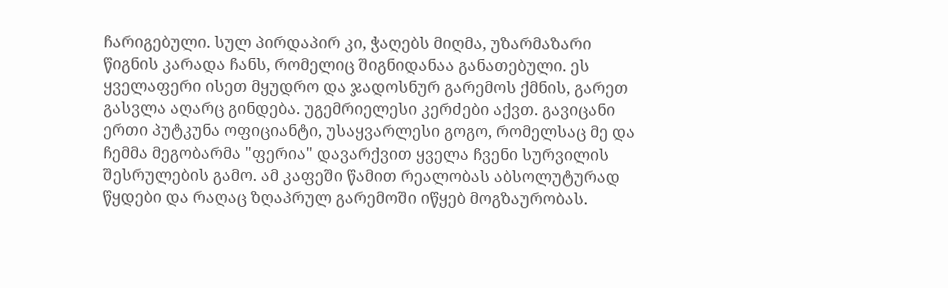ჩარიგებული. სულ პირდაპირ კი, ჭაღებს მიღმა, უზარმაზარი წიგნის კარადა ჩანს, რომელიც შიგნიდანაა განათებული. ეს ყველაფერი ისეთ მყუდრო და ჯადოსნურ გარემოს ქმნის, გარეთ გასვლა აღარც გინდება. უგემრიელესი კერძები აქვთ. გავიცანი ერთი პუტკუნა ოფიციანტი, უსაყვარლესი გოგო, რომელსაც მე და ჩემმა მეგობარმა "ფერია" დავარქვით ყველა ჩვენი სურვილის შესრულების გამო. ამ კაფეში წამით რეალობას აბსოლუტურად წყდები და რაღაც ზღაპრულ გარემოში იწყებ მოგზაურობას.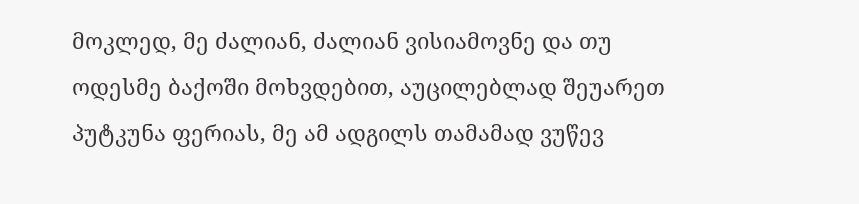მოკლედ, მე ძალიან, ძალიან ვისიამოვნე და თუ ოდესმე ბაქოში მოხვდებით, აუცილებლად შეუარეთ პუტკუნა ფერიას, მე ამ ადგილს თამამად ვუწევ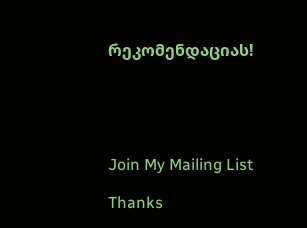რეკომენდაციას!





Join My Mailing List

Thanks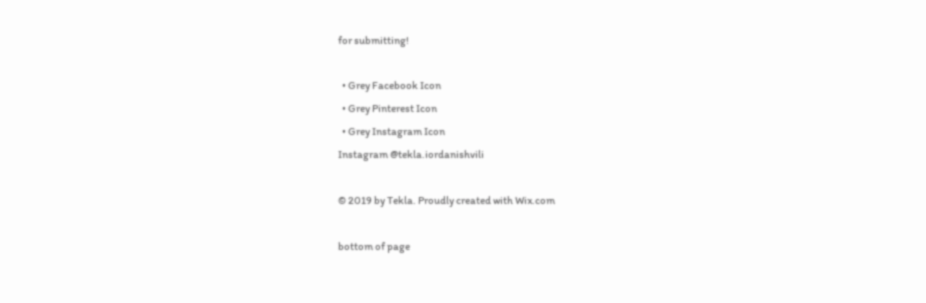for submitting!

  • Grey Facebook Icon
  • Grey Pinterest Icon
  • Grey Instagram Icon
Instagram @tekla.iordanishvili

© 2019 by Tekla. Proudly created with Wix.com

bottom of page